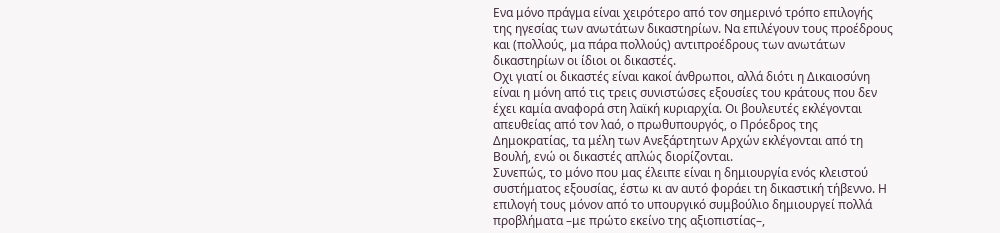Ενα μόνο πράγμα είναι χειρότερο από τον σημερινό τρόπο επιλογής της ηγεσίας των ανωτάτων δικαστηρίων. Να επιλέγουν τους προέδρους και (πολλούς, μα πάρα πολλούς) αντιπροέδρους των ανωτάτων δικαστηρίων οι ίδιοι οι δικαστές.
Οχι γιατί οι δικαστές είναι κακοί άνθρωποι, αλλά διότι η Δικαιοσύνη είναι η μόνη από τις τρεις συνιστώσες εξουσίες του κράτους που δεν έχει καμία αναφορά στη λαϊκή κυριαρχία. Οι βουλευτές εκλέγονται απευθείας από τον λαό, ο πρωθυπουργός, ο Πρόεδρος της Δημοκρατίας, τα μέλη των Ανεξάρτητων Αρχών εκλέγονται από τη Βουλή, ενώ οι δικαστές απλώς διορίζονται.
Συνεπώς, το μόνο που μας έλειπε είναι η δημιουργία ενός κλειστού συστήματος εξουσίας, έστω κι αν αυτό φοράει τη δικαστική τήβεννο. Η επιλογή τους μόνον από το υπουργικό συμβούλιο δημιουργεί πολλά προβλήματα –με πρώτο εκείνο της αξιοπιστίας–,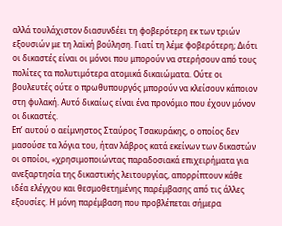αλλά τουλάχιστον διασυνδέει τη φοβερότερη εκ των τριών εξουσιών με τη λαϊκή βούληση. Γιατί τη λέμε φοβερότερη; Διότι οι δικαστές είναι οι μόνοι που μπορούν να στερήσουν από τους πολίτες τα πολυτιμότερα ατομικά δικαιώματα. Ούτε οι βουλευτές ούτε ο πρωθυπουργός μπορούν να κλείσουν κάποιον στη φυλακή. Αυτό δικαίως είναι ένα προνόμιο που έχουν μόνον οι δικαστές.
Επ’ αυτού ο αείμνηστος Σταύρος Τσακυράκης, ο οποίος δεν μασούσε τα λόγια του, ήταν λάβρος κατά εκείνων των δικαστών οι οποίοι, «χρησιμοποιώντας παραδοσιακά επιχειρήματα για ανεξαρτησία της δικαστικής λειτουργίας, απορρίπτουν κάθε ιδέα ελέγχου και θεσμοθετημένης παρέμβασης από τις άλλες εξουσίες. Η μόνη παρέμβαση που προβλέπεται σήμερα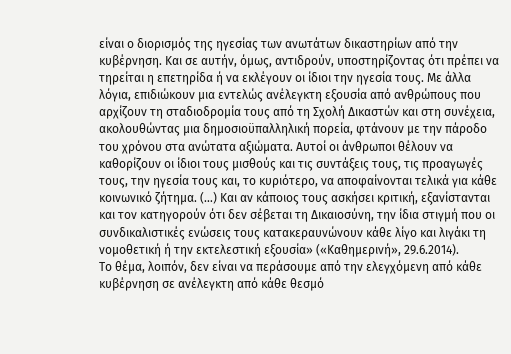είναι ο διορισμός της ηγεσίας των ανωτάτων δικαστηρίων από την κυβέρνηση. Και σε αυτήν, όμως, αντιδρούν, υποστηρίζοντας ότι πρέπει να τηρείται η επετηρίδα ή να εκλέγουν οι ίδιοι την ηγεσία τους. Με άλλα λόγια, επιδιώκουν μια εντελώς ανέλεγκτη εξουσία από ανθρώπους που αρχίζουν τη σταδιοδρομία τους από τη Σχολή Δικαστών και στη συνέχεια, ακολουθώντας μια δημοσιοϋπαλληλική πορεία, φτάνουν με την πάροδο του χρόνου στα ανώτατα αξιώματα. Αυτοί οι άνθρωποι θέλουν να καθορίζουν οι ίδιοι τους μισθούς και τις συντάξεις τους, τις προαγωγές τους, την ηγεσία τους και, το κυριότερο, να αποφαίνονται τελικά για κάθε κοινωνικό ζήτημα. (…) Και αν κάποιος τους ασκήσει κριτική, εξανίστανται και τον κατηγορούν ότι δεν σέβεται τη Δικαιοσύνη, την ίδια στιγμή που οι συνδικαλιστικές ενώσεις τους κατακεραυνώνουν κάθε λίγο και λιγάκι τη νομοθετική ή την εκτελεστική εξουσία» («Καθημερινή», 29.6.2014).
Το θέμα, λοιπόν, δεν είναι να περάσουμε από την ελεγχόμενη από κάθε κυβέρνηση σε ανέλεγκτη από κάθε θεσμό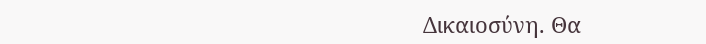Δικαιοσύνη. Θα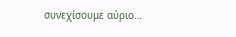συνεχίσουμε αύριο…